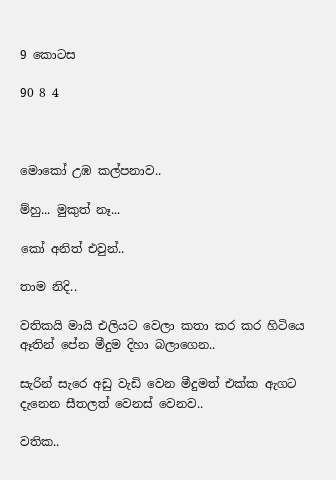9 කොටස

90 8 4



මොකෝ උඹ කල්පනාව..

ම්හු... මුකුත් නෑ...

කෝ අනිත් එවුන්..

තාම නිදි..

වතිකයි මායි එලියට වෙලා කතා කර කර හිටියෙ ඈතින් පේන මීදුම දිහා බලාගෙන..

සැරින් සැරෙ අඩු වැඩි වෙන මීදුමත් එක්ක ඇගට දැනෙන සීතලත් වෙනස් වෙනව..

වතික..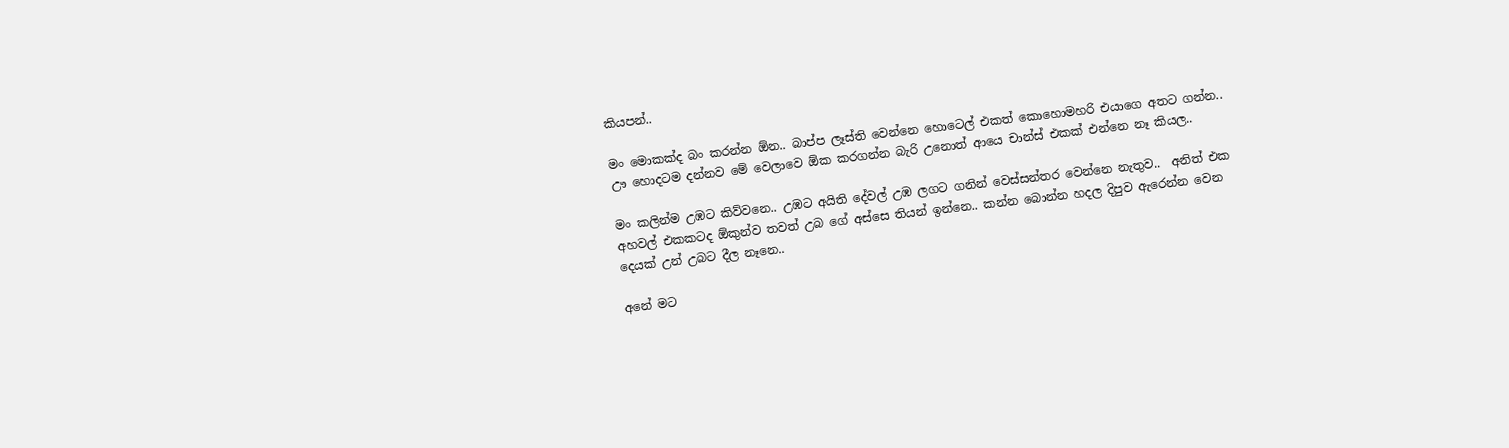කියපන්..

මං මොකක්ද බං කරන්න ඕන.. බාප්ප ලෑස්ති වෙන්නෙ හොටෙල් එකත් කොහොමහරි එයාගෙ අතට ගන්න..  ඌ හොදටම දන්නව මේ වෙලාවෙ ඕක කරගන්න බැරි උනොත් ආයෙ චාන්ස් එකක් එන්නෙ නෑ කියල..

මං කලින්ම උඹට කිව්වනෙ.. උඹට අයිති දේවල් උඹ ලගට ගනින් වෙස්සන්තර වෙන්නෙ නැතුව..  අනිත් එක අහවල් එකකටද ඕකුන්ව තවත් උබ ගේ අස්සෙ තියන් ඉන්නෙ.. කන්න බොන්න හදල දිපුව ඇරෙන්න වෙන දෙයක් උන් උබට දීල නෑනෙ..

අනේ මට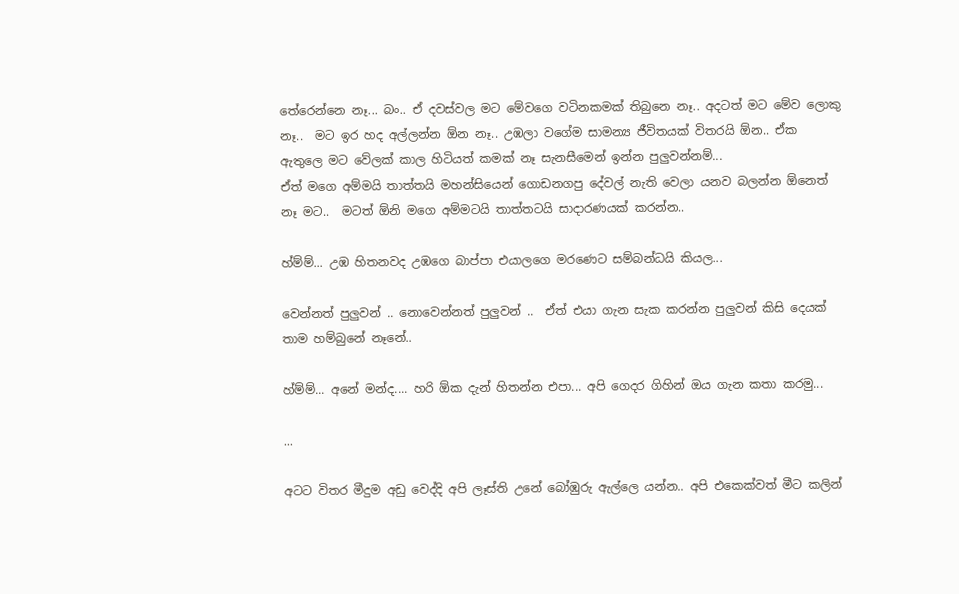තේරෙන්නෙ නෑ... බං.. ඒ දවස්වල මට මේවගෙ වටිනකමක් තිබුනෙ නෑ.. අදටත් මට මේව ලොකු නෑ..  මට ඉර හද අල්ලන්න ඕන නෑ.. උඹලා වගේම සාමන්‍ය ජීවිතයක් විතරයි ඕන.. ඒක ඇතුලෙ මට වේලක් කාල හිටියත් කමක් නෑ සැනසීමෙන් ඉන්න පුලුවන්නම්...
ඒත් මගෙ අම්මයි තාත්තයි මහන්සියෙන් ගොඩනගපු දේවල් නැති වෙලා යනව බලන්න ඕනෙත් නෑ මට..  මටත් ඕනි මගෙ අම්මටයි තාත්තටයි සාදාරණයක් කරන්න..

හ්ම්ම්... උඹ හිතනවද උඹගෙ බාප්පා එයාලගෙ මරණෙට සම්බන්ධයි කියල...

වෙන්නත් පුලුවන් .. නොවෙන්නත් පුලුවන් ..  ඒත් එයා ගැන සැක කරන්න පුලුවන් කිසි දෙයක් තාම හම්බුනේ නෑනේ..

හ්ම්ම්... අනේ මන්ද.... හරි ඕක දැන් හිතන්න එපා... අපි ගෙදර ගිහින් ඔය ගැන කතා කරමු...

...

අටට විතර මීදුම අඩු වෙද්දි අපි ලෑස්ති උනේ බෝඹුරු ඇල්ලෙ යන්න.. අපි එකෙක්වත් මීට කලින්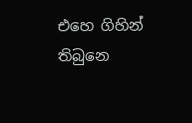එහෙ ගිහින් තිබුනෙ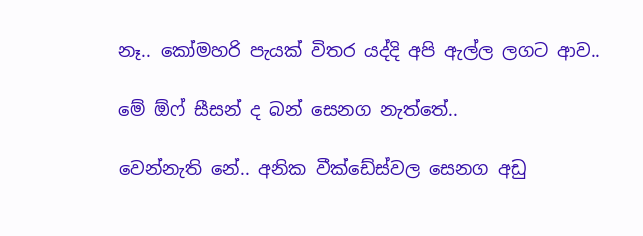නෑ.. කෝමහරි පැයක් විතර යද්දි අපි ඇල්ල ලගට ආව..

මේ ඕෆ් සීසන් ද බන් සෙනග නැත්තේ..

වෙන්නැති නේ.. අනික වීක්ඩේස්වල සෙනග අඩු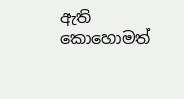ඇති කොහොමත්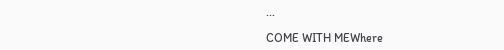...

COME WITH MEWhere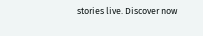stories live. Discover now